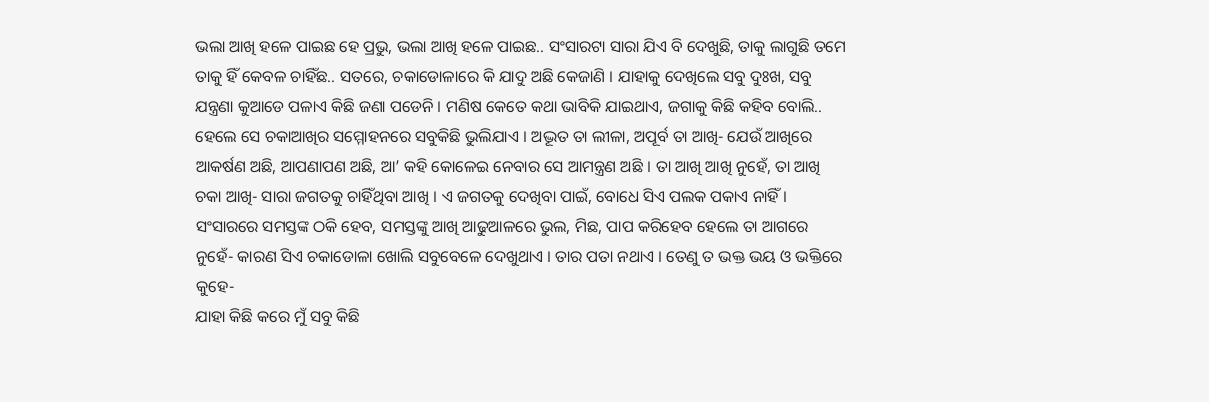ଭଲା ଆଖି ହଳେ ପାଇଛ ହେ ପ୍ରଭୁ, ଭଲା ଆଖି ହଳେ ପାଇଛ.. ସଂସାରଟା ସାରା ଯିଏ ବି ଦେଖୁଛି, ତାକୁ ଲାଗୁଛି ତମେ ତାକୁ ହିଁ କେବଳ ଚାହିଁଛ.. ସତରେ, ଚକାଡୋଳାରେ କି ଯାଦୁ ଅଛି କେଜାଣି । ଯାହାକୁ ଦେଖିଲେ ସବୁ ଦୁଃଖ, ସବୁ ଯନ୍ତ୍ରଣା କୁଆଡେ ପଳାଏ କିଛି ଜଣା ପଡେନି । ମଣିଷ କେତେ କଥା ଭାବିକି ଯାଇଥାଏ, ଜଗାକୁ କିଛି କହିବ ବୋଲି.. ହେଲେ ସେ ଚକାଆଖିର ସମ୍ମୋହନରେ ସବୁକିଛି ଭୁଲିଯାଏ । ଅଦ୍ଭୂତ ତା ଲୀଳା, ଅପୂର୍ବ ତା ଆଖି- ଯେଉଁ ଆଖିରେ ଆକର୍ଷଣ ଅଛି, ଆପଣାପଣ ଅଛି, ଆ’ କହି କୋଳେଇ ନେବାର ସେ ଆମନ୍ତ୍ରଣ ଅଛି । ତା ଆଖି ଆଖି ନୁହେଁ, ତା ଆଖି ଚକା ଆଖି- ସାରା ଜଗତକୁ ଚାହିଁଥିବା ଆଖି । ଏ ଜଗତକୁ ଦେଖିବା ପାଇଁ, ବୋଧେ ସିଏ ପଲକ ପକାଏ ନାହିଁ ।
ସଂସାରରେ ସମସ୍ତଙ୍କ ଠକି ହେବ, ସମସ୍ତଙ୍କୁ ଆଖି ଆଢୁଆଳରେ ଭୁଲ, ମିଛ, ପାପ କରିହେବ ହେଲେ ତା ଆଗରେ ନୁହେଁ- କାରଣ ସିଏ ଚକାଡୋଳା ଖୋଲି ସବୁବେଳେ ଦେଖୁଥାଏ । ତାର ପତା ନଥାଏ । ତେଣୁ ତ ଭକ୍ତ ଭୟ ଓ ଭକ୍ତିରେ କୁହେ-
ଯାହା କିଛି କରେ ମୁଁ ସବୁ କିଛି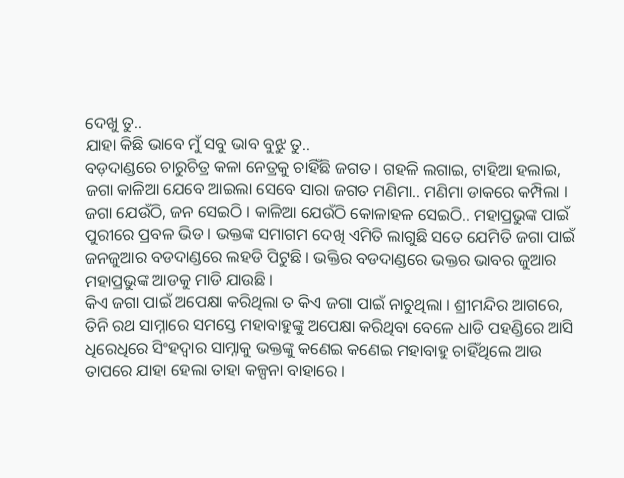ଦେଖୁ ତୁ..
ଯାହା କିଛି ଭାବେ ମୁଁ ସବୁ ଭାବ ବୁଝୁ ତୁ..
ବଡ଼ଦାଣ୍ଡରେ ଚାରୁଚିତ୍ର କଳା ନେତ୍ରକୁ ଚାହିଁଛି ଜଗତ । ଗହଳି ଲଗାଇ, ଟାହିଆ ହଲାଇ, ଜଗା କାଳିଆ ଯେବେ ଆଇଲା ସେବେ ସାରା ଜଗତ ମଣିମା.. ମଣିମା ଡାକରେ କମ୍ପିଲା । ଜଗା ଯେଉଁଠି, ଜନ ସେଇଠି । କାଳିଆ ଯେଉଁଠି କୋଳାହଳ ସେଇଠି.. ମହାପ୍ରଭୁଙ୍କ ପାଇଁ ପୁରୀରେ ପ୍ରବଳ ଭିଡ । ଭକ୍ତଙ୍କ ସମାଗମ ଦେଖି ଏମିତି ଲାଗୁଛି ସତେ ଯେମିତି ଜଗା ପାଇଁ ଜନଜୁଆର ବଡଦାଣ୍ଡରେ ଲହଡି ପିଟୁଛି । ଭକ୍ତିର ବଡଦାଣ୍ଡରେ ଭକ୍ତର ଭାବର ଜୁଆର ମହାପ୍ରଭୁଙ୍କ ଆଡକୁ ମାଡି ଯାଉଛି ।
କିଏ ଜଗା ପାଇଁ ଅପେକ୍ଷା କରିଥିଲା ତ କିଏ ଜଗା ପାଇଁ ନାଚୁଥିଲା । ଶ୍ରୀମନ୍ଦିର ଆଗରେ, ତିନି ରଥ ସାମ୍ନାରେ ସମସ୍ତେ ମହାବାହୁଙ୍କୁ ଅପେକ୍ଷା କରିଥିବା ବେଳେ ଧାଡି ପହଣ୍ଡିରେ ଆସି ଧିରେଧିରେ ସିଂହଦ୍ବାର ସାମ୍ନାକୁ ଭକ୍ତଙ୍କୁ କଣେଇ କଣେଇ ମହାବାହୁ ଚାହିଁଥିଲେ ଆଉ ତାପରେ ଯାହା ହେଲା ତାହା କଳ୍ପନା ବାହାରେ ।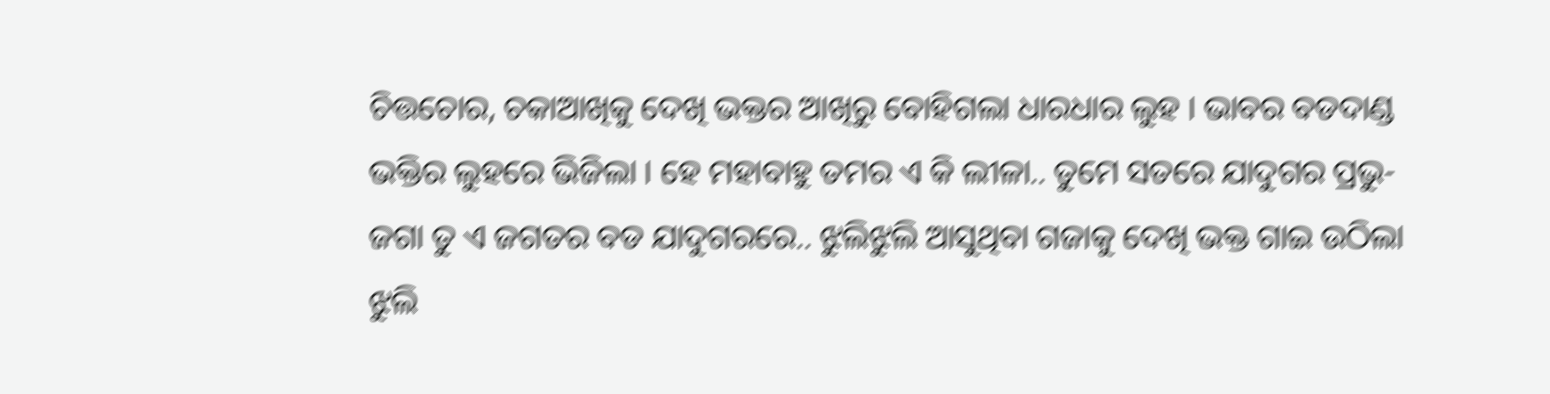ଚିତ୍ତଚୋର, ଚକାଆଖିକୁ ଦେଖି ଭକ୍ତର ଆଖିରୁ ବୋହିଗଲା ଧାରଧାର ଲୁହ । ଭାବର ବଡଦାଣ୍ଡ ଭକ୍ତିର ଲୁହରେ ଭିଜିଲା । ହେ ମହାବାହୁ ତମର ଏ କି ଲୀଳା.. ତୁମେ ସତରେ ଯାଦୁଗର ପ୍ରଭୁ- ଜଗା ତୁ ଏ ଜଗତର ବଡ ଯାଦୁଗରରେ.. ଝୁଲିଝୁଲି ଆସୁଥିବା ଗଜାକୁ ଦେଖି ଭକ୍ତ ଗାଇ ଉଠିଲା
ଝୁଲି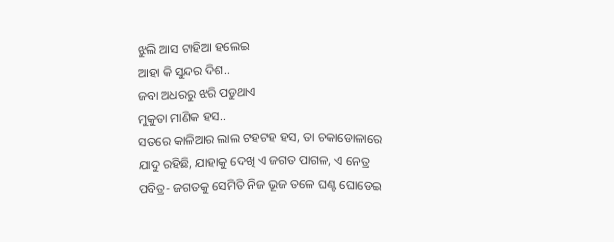ଝୁଲି ଆସ ଟାହିଆ ହଲେଇ
ଆହା କି ସୁନ୍ଦର ଦିଶ..
ଜବା ଅଧରରୁ ଝରି ପଡୁଥାଏ
ମୁକୁତା ମାଣିକ ହସ..
ସତରେ କାଳିଆର ଲାଲ ଟହଟହ ହସ, ତା ଚକାଡୋଳାରେ ଯାଦୁ ରହିଛି, ଯାହାକୁ ଦେଖି ଏ ଜଗତ ପାଗଳ, ଏ ନେତ୍ର ପବିତ୍ର- ଜଗତକୁ ସେମିତି ନିଜ ଭୂଜ ତଳେ ଘଣ୍ଟ ଘୋଡେଇ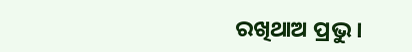ରଖିଥାଅ ପ୍ରଭୁ ।